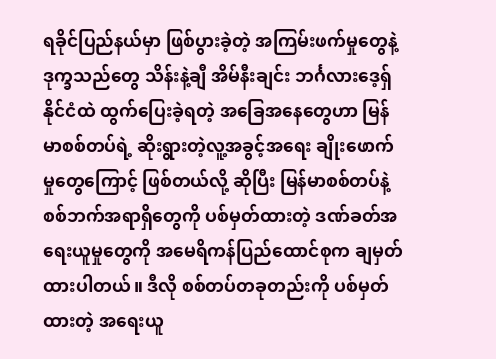ရခိုင်ပြည်နယ်မှာ ဖြစ်ပွားခဲ့တဲ့ အကြမ်းဖက်မှုတွေနဲ့ ဒုက္ခသည်တွေ သိန်းနဲ့ချီ အိမ်နီးချင်း ဘင်္ဂလားဒေ့ရှ် နိုင်ငံထဲ ထွက်ပြေးခဲ့ရတဲ့ အခြေအနေတွေဟာ မြန်မာစစ်တပ်ရဲ့ ဆိုးရွားတဲ့လူ့အခွင့်အရေး ချိုးဖောက်မှုတွေကြောင့် ဖြစ်တယ်လို့ ဆိုပြီး မြန်မာစစ်တပ်နဲ့ စစ်ဘက်အရာရှိတွေကို ပစ်မှတ်ထားတဲ့ ဒဏ်ခတ်အရေးယူမှုတွေကို အမေရိကန်ပြည်ထောင်စုက ချမှတ်ထားပါတယ်။ ဒီလို စစ်တပ်တခုတည်းကို ပစ်မှတ်ထားတဲ့ အရေးယူ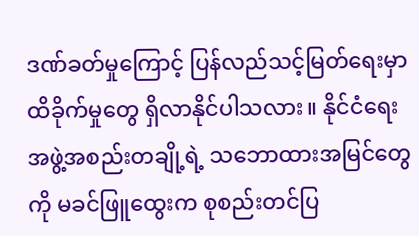ဒဏ်ခတ်မှုကြောင့် ပြန်လည်သင့်မြတ်ရေးမှာ ထိခိုက်မှုတွေ ရှိလာနိုင်ပါသလား။ နိုင်ငံရေးအဖွဲ့အစည်းတချို့ရဲ့ သဘောထားအမြင်တွေကို မခင်ဖြူထွေးက စုစည်းတင်ပြ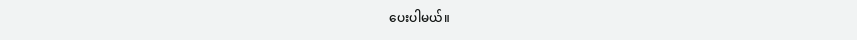ပေးပါမယ်။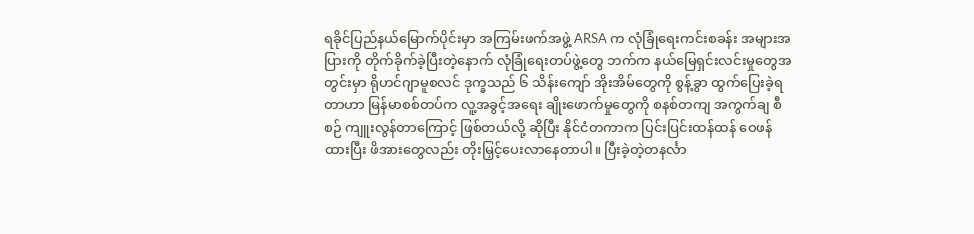ရခိုင်ပြည်နယ်မြောက်ပိုင်းမှာ အကြမ်းဖက်အဖွဲ့ ARSA က လုံခြုံရေးကင်းစခန်း အများအပြားကို တိုက်ခိုက်ခဲ့ပြီးတဲ့နောက် လုံခြုံရေးတပ်ဖွဲ့တွေ ဘက်က နယ်မြေရှင်းလင်းမှုတွေအတွင်းမှာ ရိုဟင်ဂျာမူစလင် ဒုက္ခသည် ၆ သိန်းကျော် အိုးအိမ်တွေကို စွန့်ခွာ ထွက်ပြေးခဲ့ရတာဟာ မြန်မာစစ်တပ်က လူ့အခွင့်အရေး ချိုးဖောက်မှုတွေကို စနစ်တကျ အကွက်ချ စီစဉ် ကျူးလွန်တာကြောင့် ဖြစ်တယ်လို့ ဆိုပြီး နိုင်ငံတကာက ပြင်းပြင်းထန်ထန် ဝေဖန်ထားပြီး ဖိအားတွေလည်း တိုးမြှင့်ပေးလာနေတာပါ။ ပြီးခဲ့တဲ့တနင်္လာ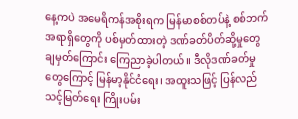နေ့ကပဲ အမေရိကန်အစိုးရက မြန်မာစစ်တပ်နဲ့ စစ်ဘက်အရာရှိတွေကို ပစ်မှတ်ထားတဲ့ ဒဏ်ခတ်ပိတ်ဆို့မှုတွေ ချမှတ်ကြောင်း ကြေညာခဲ့ပါတယ်။ ဒီလိုဒဏ်ခတ်မှုတွေကြောင့် မြန်မာ့နိုင်ငံရေး၊ အထူးသဖြင့် ပြန်လည် သင့်မြတ်ရေး ကြိုးပမ်း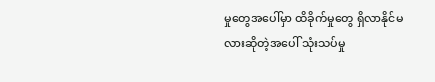မှုတွေအပေါ်မှာ ထိခိုက်မှုတွေ ရှိလာနိုင်မလားဆိုတဲ့အပေါ် သုံးသပ်မှု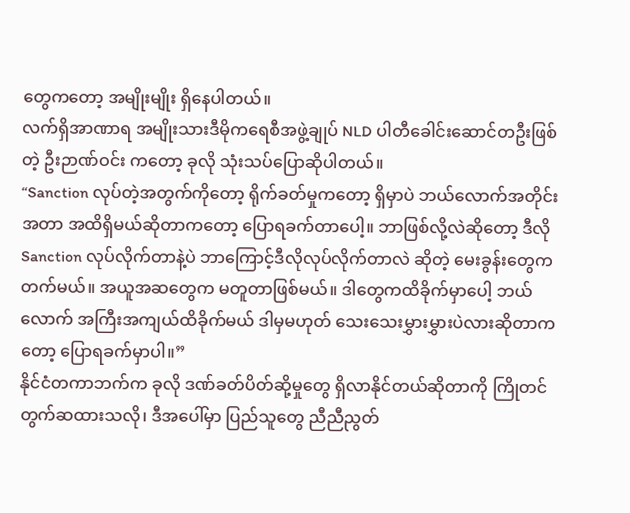တွေကတော့ အမျိုးမျိုး ရှိနေပါတယ်။
လက်ရှိအာဏာရ အမျိုးသားဒီမိုကရေစီအဖွဲ့ချုပ် NLD ပါတီခေါင်းဆောင်တဦးဖြစ်တဲ့ ဦးဉာဏ်ဝင်း ကတော့ ခုလို သုံးသပ်ပြောဆိုပါတယ်။
“Sanction လုပ်တဲ့အတွက်ကိုတော့ ရိုက်ခတ်မှုကတော့ ရှိမှာပဲ ဘယ်လောက်အတိုင်းအတာ အထိရှိမယ်ဆိုတာကတော့ ပြောရခက်တာပေါ့။ ဘာဖြစ်လို့လဲဆိုတော့ ဒီလို Sanction လုပ်လိုက်တာနဲ့ပဲ ဘာကြောင့်ဒီလိုလုပ်လိုက်တာလဲ ဆိုတဲ့ မေးခွန်းတွေက တက်မယ်။ အယူအဆတွေက မတူတာဖြစ်မယ်။ ဒါတွေကထိခိုက်မှာပေါ့ ဘယ်လောက် အကြီးအကျယ်ထိခိုက်မယ် ဒါမှမဟုတ် သေးသေးမွှားမွှားပဲလားဆိုတာကတော့ ပြောရခက်မှာပါ။”
နိုင်ငံတကာဘက်က ခုလို ဒဏ်ခတ်ပိတ်ဆို့မှုတွေ ရှိလာနိုင်တယ်ဆိုတာကို ကြိုတင် တွက်ဆထားသလို၊ ဒီအပေါ်မှာ ပြည်သူတွေ ညီညီညွတ်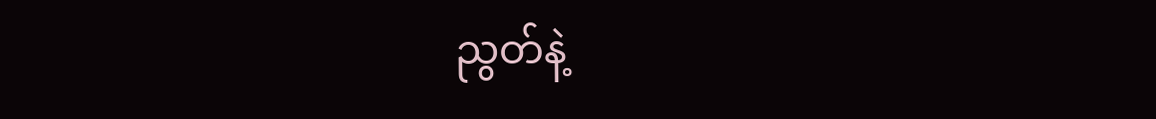ညွတ်နဲ့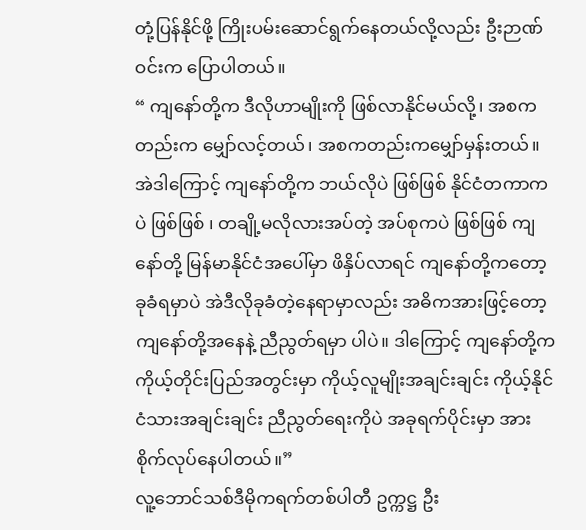တုံ့ပြန်နိုင်ဖို့ ကြိုးပမ်းဆောင်ရွက်နေတယ်လို့လည်း ဦးဉာဏ်ဝင်းက ပြောပါတယ်။
“ ကျနော်တို့က ဒီလိုဟာမျိုးကို ဖြစ်လာနိုင်မယ်လို့၊ အစကတည်းက မျှော်လင့်တယ်၊ အစကတည်းကမျှော်မှန်းတယ်။ အဲဒါကြောင့် ကျနော်တို့က ဘယ်လိုပဲ ဖြစ်ဖြစ် နိုင်ငံတကာကပဲ ဖြစ်ဖြစ် ၊ တချို့မလိုလားအပ်တဲ့ အပ်စုကပဲ ဖြစ်ဖြစ် ကျနော်တို့ မြန်မာနိုင်ငံအပေါ်မှာ ဖိနှိပ်လာရင် ကျနော်တို့ကတော့ ခုခံရမှာပဲ အဲဒီလိုခုခံတဲ့နေရာမှာလည်း အဓိကအားဖြင့်တော့ ကျနော်တို့အနေနဲ့ ညီညွတ်ရမှာ ပါပဲ။ ဒါကြောင့် ကျနော်တို့က ကိုယ့်တိုင်းပြည်အတွင်းမှာ ကိုယ့်လူမျိုးအချင်းချင်း ကိုယ့်နိုင်ငံသားအချင်းချင်း ညီညွတ်ရေးကိုပဲ အခုရက်ပိုင်းမှာ အားစိုက်လုပ်နေပါတယ်။”
လူ့ဘောင်သစ်ဒီမိုကရက်တစ်ပါတီ ဥက္ကဋ္ဌ ဦး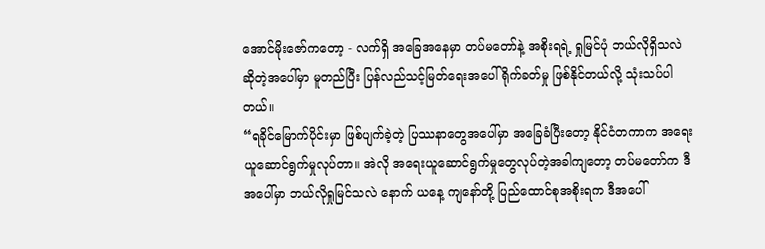အောင်မိုးဇော်ကတော့ - လက်ရှိ အခြေအနေမှာ တပ်မတော်နဲ့ အစိုးရရဲ့ ရှုမြင်ပုံ ဘယ်လိုရှိသလဲ ဆိုတဲ့အပေါ်မှာ မူတည်ပြီး ပြန်လည်သင့်မြတ်ရေးအပေါ် ရိုက်ခတ်မှု ဖြစ်နိုင်တယ်လို့ သုံးသပ်ပါတယ်။
“ရခိုင်မြောက်ပိုင်းမှာ ဖြစ်ပျက်ခဲ့တဲ့ ပြဿနာတွေအပေါ်မှာ အခြေခံပြီးတော့ နိုင်ငံတကာက အရေးယူဆောင်ရွက်မှုလုပ်တာ။ အဲလို အရေးယူဆောင်ရွက်မှုတွေလုပ်တဲ့အခါကျတော့ တပ်မတော်က ဒီအပေါ်မှာ ဘယ်လိုရှုမြင်သလဲ နောက် ယနေ့ ကျနော်တို့ ပြည်ထောင်စုအစိုးရက ဒီအပေါ်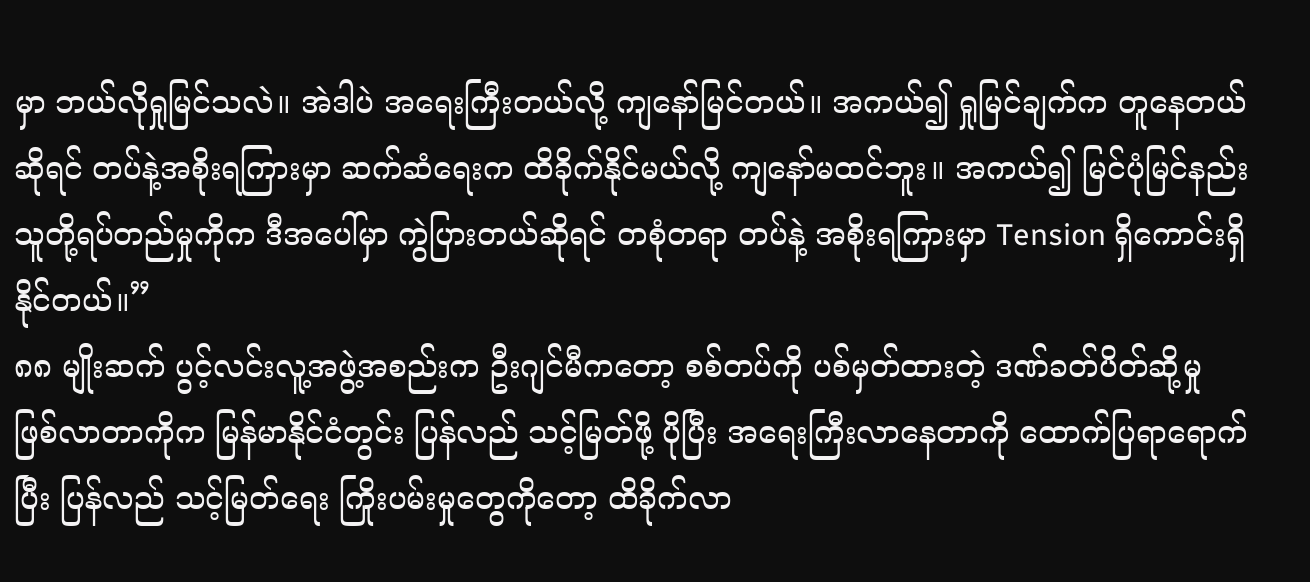မှာ ဘယ်လိုရှုမြင်သလဲ။ အဲဒါပဲ အရေးကြီးတယ်လို့ ကျနော်မြင်တယ်။ အကယ်၍ ရှုမြင်ချက်က တူနေတယ်ဆိုရင် တပ်နဲ့အစိုးရကြားမှာ ဆက်ဆံရေးက ထိခိုက်နိုင်မယ်လို့ ကျနော်မထင်ဘူး။ အကယ်၍ မြင်ပုံမြင်နည်း သူတို့ရပ်တည်မှုကိုက ဒီအပေါ်မှာ ကွဲပြားတယ်ဆိုရင် တစုံတရာ တပ်နဲ့ အစိုးရကြားမှာ Tension ရှိကောင်းရှိနိုင်တယ်။”
၈၈ မျိုးဆက် ပွင့်လင်းလူ့အဖွဲ့အစည်းက ဦးဂျင်မီကတော့ စစ်တပ်ကို ပစ်မှတ်ထားတဲ့ ဒဏ်ခတ်ပိတ်ဆို့မှု ဖြစ်လာတာကိုက မြန်မာနိုင်ငံတွင်း ပြန်လည် သင့်မြတ်ဖို့ ပိုပြီး အရေးကြီးလာနေတာကို ထောက်ပြရာရောက်ပြီး ပြန်လည် သင့်မြတ်ရေး ကြိုးပမ်းမှုတွေကိုတော့ ထိခိုက်လာ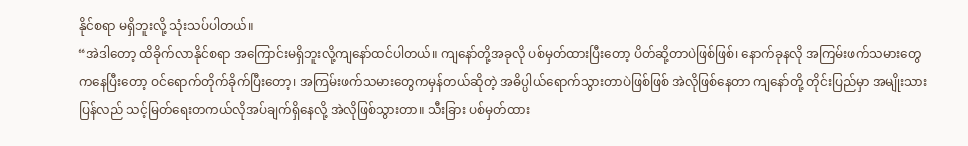နိုင်စရာ မရှိဘူးလို့ သုံးသပ်ပါတယ်။
“အဲဒါတော့ ထိခိုက်လာနိုင်စရာ အကြောင်းမရှိဘူးလို့ကျနော်ထင်ပါတယ်။ ကျနော်တို့အခုလို ပစ်မှတ်ထားပြီးတော့ ပိတ်ဆို့တာပဲဖြစ်ဖြစ်၊ နောက်ခုနလို အကြမ်းဖက်သမားတွေကနေပြီးတော့ ဝင်ရောက်တိုက်ခိုက်ပြီးတော့၊ အကြမ်းဖက်သမားတွေကမှန်တယ်ဆိုတဲ့ အဓိပ္ပါယ်ရောက်သွားတာပဲဖြစ်ဖြစ် အဲလိုဖြစ်နေတာ ကျနော်တို့ တိုင်းပြည်မှာ အမျိုးသား ပြန်လည် သင့်မြတ်ရေးတကယ်လိုအပ်ချက်ရှိနေလို့ အဲလိုဖြစ်သွားတာ။ သီးခြား ပစ်မှတ်ထား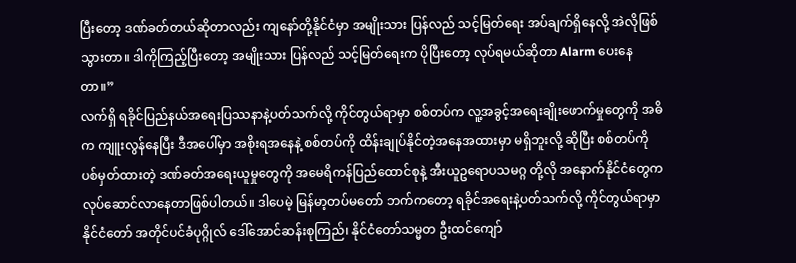ပြီးတော့ ဒဏ်ခတ်တယ်ဆိုတာလည်း ကျနော်တို့နိုင်ငံမှာ အမျိုးသား ပြန်လည် သင့်မြတ်ရေး အပ်ချက်ရှိနေလို့ အဲလိုဖြစ်သွားတာ။ ဒါကိုကြည့်ပြီးတော့ အမျိုးသား ပြန်လည် သင့်မြတ်ရေးက ပိုပြီးတော့ လုပ်ရမယ်ဆိုတာ Alarm ပေးနေတာ။”
လက်ရှိ ရခိုင်ပြည်နယ်အရေးပြဿနာနဲ့ပတ်သက်လို့ ကိုင်တွယ်ရာမှာ စစ်တပ်က လူ့အခွင့်အရေးချိုးဖောက်မှုတွေကို အဓိက ကျူးလွန်နေပြီး ဒီအပေါ်မှာ အစိုးရအနေနဲ့ စစ်တပ်ကို ထိန်းချုပ်နိုင်တဲ့အနေအထားမှာ မရှိဘူးလို့ ဆိုပြီး စစ်တပ်ကို ပစ်မှတ်ထားတဲ့ ဒဏ်ခတ်အရေးယူမှုတွေကို အမေရိကန်ပြည်ထောင်စုနဲ့ အီးယူဥရောပသမဂ္ဂ တို့လို အနောက်နိုင်ငံတွေက လုပ်ဆောင်လာနေတာဖြစ်ပါတယ်။ ဒါပေမဲ့ မြန်မာ့တပ်မတော် ဘက်ကတော့ ရခိုင်အရေးနဲ့ပတ်သက်လို့ ကိုင်တွယ်ရာမှာ နိုင်ငံတော် အတိုင်ပင်ခံပုဂ္ဂိုလ် ဒေါ်အောင်ဆန်းစုကြည်၊ နိုင်ငံတော်သမ္မတ ဦးထင်ကျော်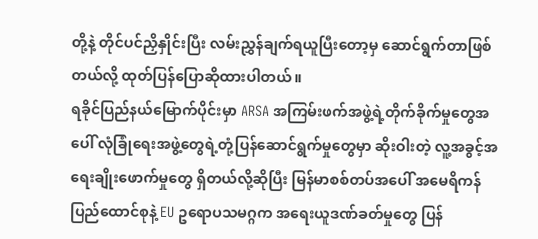တို့နဲ့ တိုင်ပင်ညှိနှိုင်းပြီး လမ်းညွှန်ချက်ရယူပြီးတော့မှ ဆောင်ရွက်တာဖြစ်တယ်လို့ ထုတ်ပြန်ပြောဆိုထားပါတယ်။
ရခိုင်ပြည်နယ်မြောက်ပိုင်းမှာ ARSA အကြမ်းဖက်အဖွဲ့ရဲ့တိုက်ခိုက်မှုတွေအပေါ် လုံခြုံရေးအဖွဲ့တွေရဲ့တုံ့ပြန်ဆောင်ရွက်မှုတွေမှာ ဆိုးဝါးတဲ့ လူ့အခွင့်အရေးချိုးဖောက်မှုတွေ ရှိတယ်လို့ဆိုပြီး မြန်မာစစ်တပ်အပေါ် အမေရိကန်ပြည်ထောင်စုနဲ့ EU ဥရောပသမဂ္ဂက အရေးယူဒဏ်ခတ်မှုတွေ ပြန်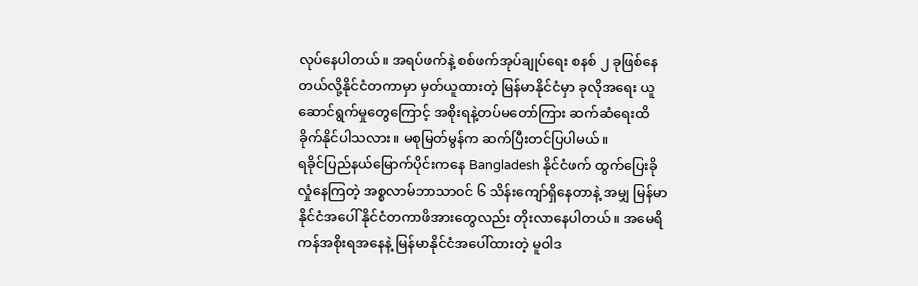လုပ်နေပါတယ်။ အရပ်ဖက်နဲ့ စစ်ဖက်အုပ်ချုပ်ရေး စနစ် ၂ ခုဖြစ်နေတယ်လို့နိုင်ငံတကာမှာ မှတ်ယူထားတဲ့ မြန်မာနိုင်ငံမှာ ခုလိုအရေး ယူဆောင်ရွက်မှုတွေကြောင့် အစိုးရနဲ့တပ်မတော်ကြား ဆက်ဆံရေးထိခိုက်နိုင်ပါသလား။ မစုမြတ်မွန်က ဆက်ပြီးတင်ပြပါမယ်။
ရခိုင်ပြည်နယ်မြောက်ပိုင်းကနေ Bangladesh နိုင်ငံဖက် ထွက်ပြေးခိုလှုံနေကြတဲ့ အစ္စလာမ်ဘာသာဝင် ၆ သိန်းကျော်ရှိနေတာနဲ့ အမျှ မြန်မာနိုင်ငံအပေါ် နိုင်ငံတကာဖိအားတွေလည်း တိုးလာနေပါတယ်။ အမေရိကန်အစိုးရအနေနဲ့ မြန်မာနိုင်ငံအပေါ်ထားတဲ့ မူဝါဒ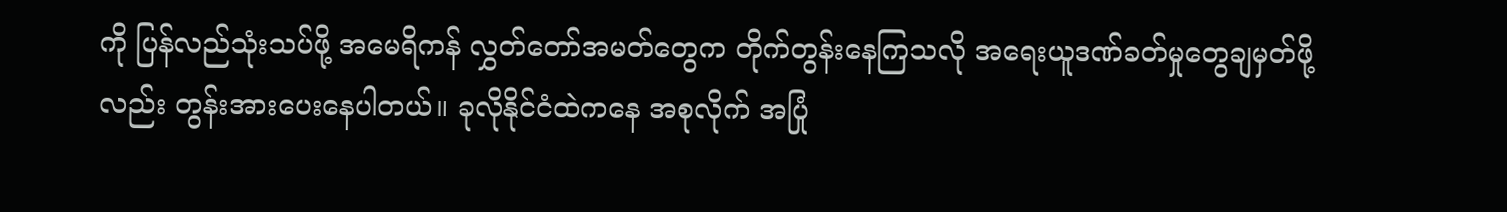ကို ပြန်လည်သုံးသပ်ဖို့ အမေရိကန် လွှတ်တော်အမတ်တွေက တိုက်တွန်းနေကြသလို အရေးယူဒဏ်ခတ်မှုတွေချမှတ်ဖို့လည်း တွန်းအားပေးနေပါတယ်။ ခုလိုနိုင်ငံထဲကနေ အစုလိုက် အပြုံ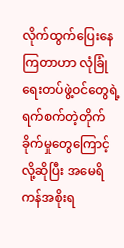လိုက်ထွက်ပြေးနေကြတာဟာ လုံခြုံရေးတပ်ဖွဲ့ဝင်တွေရဲ့ ရက်စက်တဲ့တိုက်ခိုက်မှုတွေကြောင့်လို့ဆိုပြီး အမေရိကန်အစိုးရ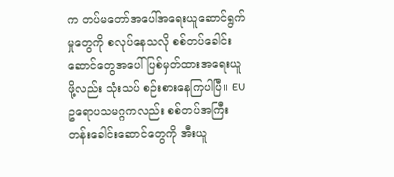က တပ်မတော်အပေါ်အရေးယူဆောင်ရွက်မှုတွေကို စလုပ်နေသလို စစ်တပ်ခေါင်းဆောင်တွေအပေါ် ပြစ်မှတ်ထားအရေးယူဖို့လည်း သုံးသပ် စဉ်းစားနေကြပါပြီ။ EU ဥရောပသမဂ္ဂကလည်း စစ်တပ်အကြီးတန်းခေါင်းဆောင်တွေကို အီးယူ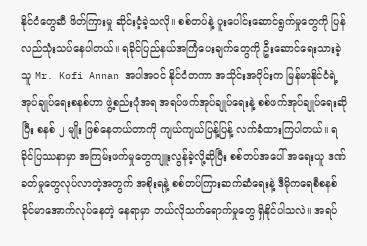နိုင်ငံတွေဆီ ဖိတ်ကြားမှု ဆိုင်းငံ့ခဲ့သလို။ စစ်တပ်နဲ့ ပူးပေါင်းဆောင်ရွက်မှုတွေကို ပြန်လည်သုံးသပ်နေပါတယ်။ ရခိုင်ပြည်နယ်အကြံပေးချက်တွေကို ဦးဆောင်ရေးသားခဲ့သူ Mr. Kofi Annan အပါအဝင် နိုင်ငံတကာ အသိုင်းအဝိုင်းက မြန်မာနိုင်ငံရဲ့အုပ်ချုပ်ရေးစနစ်ဟာ ဖွဲ့စည်းပုံအရ အရပ်ဖက်အုပ်ချုပ်ရေးနဲ့ စစ်ဖက်အုပ်ချုပ်ရေးဆိုပြီး စနစ် ၂ မျိုး ဖြစ်နေတယ်တာကို ကျယ်ကျယ်ပြန့်ပြန့် လက်ခံထားကြပါတယ်။ ရခိုင်ပြဿနာမှာ အကြမ်းဖက်မှုတွေကျူးလွန်ခဲ့လို့ဆိုပြီး စစ်တပ်အပေါ် အရေးယူ ဒဏ်ခတ်မှုတွေလုပ်လာတဲ့အတွက် အစိုးရနဲ့ စစ်တပ်ကြားဆက်ဆံရေးနဲ့ ဒီမိုကရေစီစနစ်ခိုင်မာအောက်လုပ်နေတဲ့ နေရာမှာ ဘယ်လိုသက်ရောက်မှုတွေ ရှိနိုင်ပါသလဲ။ အရပ်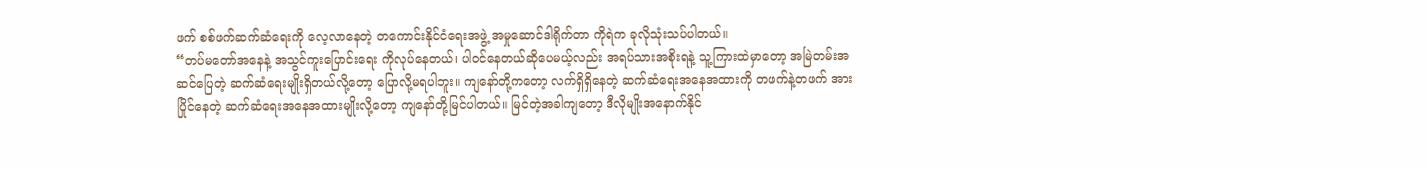ဖက် စစ်ဖက်ဆက်ဆံရေးကို လေ့လာနေတဲ့ တကောင်းနိုင်ငံရေးအဖွဲ့ အမှုဆောင်ဒါရိုက်တာ ကိုရဲက ခုလိုသုံးသပ်ပါတယ်။
“တပ်မတော်အနေနဲ့ အသွင်ကူးပြောင်းရေး ကိုလုပ်နေတယ်၊ ပါဝင်နေတယ်ဆိုပေမယ့်လည်း အရပ်သားအစိုးရနဲ့ သူ့ကြားထဲမှာတော့ အမြဲတမ်းအဆင်ပြေတဲ့ ဆက်ဆံရေးမျိုးရှိတယ်လို့တော့ ပြောလို့မရပါဘူး။ ကျနော်တို့ကတော့ လက်ရှိရှိနေတဲ့ ဆက်ဆံရေးအနေအထားကို တဖက်နဲ့တဖက် အားပြိုင်နေတဲ့ ဆက်ဆံရေးအနေအထားမျိုးလို့တော့ ကျနော်တို့မြင်ပါတယ်။ မြင်တဲ့အခါကျတော့ ဒီလိုမျိုးအနောက်နိုင်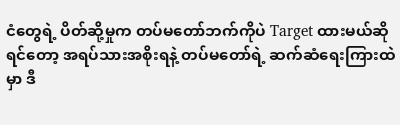ငံတွေရဲ့ ပိတ်ဆို့မှုက တပ်မတော်ဘက်ကိုပဲ Target ထားမယ်ဆိုရင်တော့ အရပ်သားအစိုးရနဲ့ တပ်မတော်ရဲ့ ဆက်ဆံရေးကြားထဲမှာ ဒီ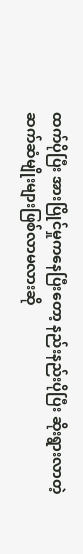ထက်ပိုပြီး အားပြိုင်မှုကနေပြီးတော့ နည်းနည်းပိုပြီး ဆိုးရွားလာတဲ့ ဆက်ဆံမျိုးများဖြစ်လာမလားဆို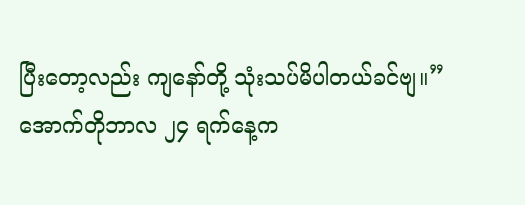ပြီးတော့လည်း ကျနော်တို့ သုံးသပ်မိပါတယ်ခင်ဗျ။”
အောက်တိုဘာလ ၂၄ ရက်နေ့က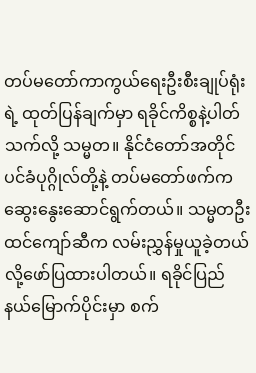တပ်မတော်ကာကွယ်ရေးဦးစီးချုပ်ရုံးရဲ့ ထုတ်ပြန်ချက်မှာ ရခိုင်ကိစ္စနဲ့ပါတ်သက်လို့ သမ္မတ။ နိုင်ငံတော်အတိုင်ပင်ခံပုဂ္ဂိုလ်တို့နဲ့ တပ်မတော်ဖက်က ဆွေးနွေးဆောင်ရွက်တယ်။ သမ္မတဦးထင်ကျော်ဆီက လမ်းညွှန်မှုယူခဲ့တယ်လို့ဖော်ပြထားပါတယ်။ ရခိုင်ပြည်နယ်မြောက်ပိုင်းမှာ စက်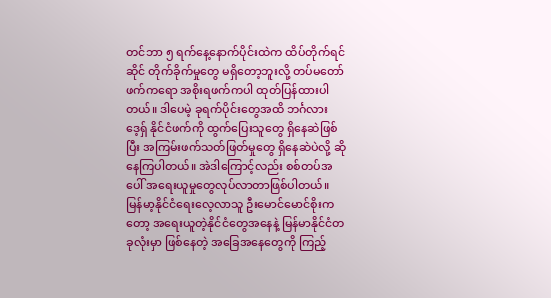တင်ဘာ ၅ ရက်နေ့နောက်ပိုင်းထဲက ထိပ်တိုက်ရင်ဆိုင် တိုက်ခိုက်မှုတွေ မရှိတော့ဘူးလို့ တပ်မတော်ဖက်ကရော အစိုးရဖက်ကပါ ထုတ်ပြန်ထားပါတယ်။ ဒါပေမဲ့ ခုရက်ပိုင်းတွေအထိ ဘင်္ဂလားဒေ့ရှ် နိုင်ငံဖက်ကို ထွက်ပြေးသူတွေ ရှိနေဆဲဖြစ်ပြီး အကြမ်းဖက်သတ်ဖြတ်မှုတွေ ရှိနေဆဲပဲလို့ ဆိုနေကြပါတယ်။ အဲဒါကြောင့်လည်း စစ်တပ်အပေါ် အရေးယူမှုတွေလုပ်လာတာဖြစ်ပါတယ်။ မြန်မာ့နိုင်ငံရေးလေ့လာသူ ဦးမောင်မောင်စိုးကတော့ အရေးယူတဲ့နိုင်ငံတွေအနေနဲ့ မြန်မာနိုင်ငံတခုလုံးမှာ ဖြစ်နေတဲ့ အခြေအနေတွေကို ကြည့်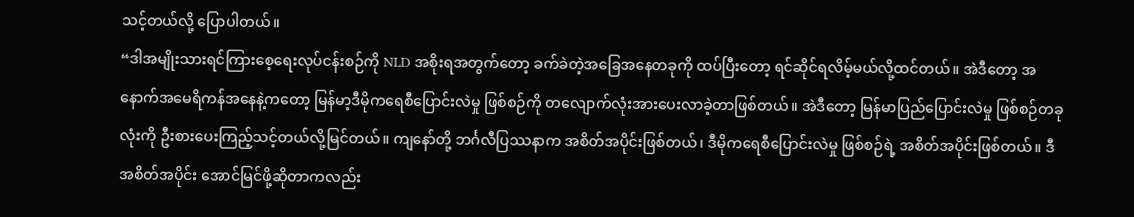သင့်တယ်လို့ ပြောပါတယ်။
“ဒါအမျိုးသားရင်ကြားစေ့ရေးလုပ်ငန်းစဉ်ကို NLD အစိုးရအတွက်တော့ ခက်ခဲတဲ့အခြေအနေတခုကို ထပ်ပြီးတော့ ရင်ဆိုင်ရလိမ့်မယ်လို့ထင်တယ်။ အဲဒီတော့ အနောက်အမေရိကန်အနေနဲ့ကတော့ မြန်မာ့ဒီမိုကရေစီပြောင်းလဲမှု ဖြစ်စဉ်ကို တလျောက်လုံးအားပေးလာခဲ့တာဖြစ်တယ်။ အဲဒီတော့ မြန်မာပြည်ပြောင်းလဲမှု ဖြစ်စဉ်တခုလုံးကို ဦးစားပေးကြည့်သင့်တယ်လို့မြင်တယ်။ ကျနော်တို့ ဘင်္ဂလီပြဿနာက အစိတ်အပိုင်းဖြစ်တယ်၊ ဒီမိုကရေစီပြောင်းလဲမှု ဖြစ်စဉ်ရဲ့ အစိတ်အပိုင်းဖြစ်တယ်။ ဒီအစိတ်အပိုင်း အောင်မြင်ဖို့ဆိုတာကလည်း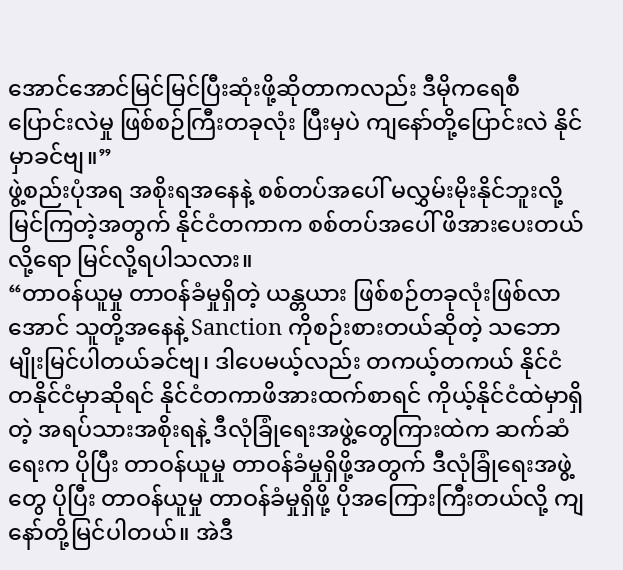အောင်အောင်မြင်မြင်ပြီးဆုံးဖို့ဆိုတာကလည်း ဒီမိုကရေစီပြောင်းလဲမှု ဖြစ်စဉ်ကြီးတခုလုံး ပြီးမှပဲ ကျနော်တို့ပြောင်းလဲ နိုင်မှာခင်ဗျ။”
ဖွဲ့စည်းပုံအရ အစိုးရအနေနဲ့ စစ်တပ်အပေါ် မလွှမ်းမိုးနိုင်ဘူးလို့ မြင်ကြတဲ့အတွက် နိုင်ငံတကာက စစ်တပ်အပေါ် ဖိအားပေးတယ်လို့ရော မြင်လို့ရပါသလား။
“တာဝန်ယူမှု တာဝန်ခံမှုရှိတဲ့ ယန္တယား ဖြစ်စဉ်တခုလုံးဖြစ်လာအောင် သူတို့အနေနဲ့ Sanction ကိုစဉ်းစားတယ်ဆိုတဲ့ သဘောမျိုးမြင်ပါတယ်ခင်ဗျ၊ ဒါပေမယ့်လည်း တကယ့်တကယ် နိုင်ငံတနိုင်ငံမှာဆိုရင် နိုင်ငံတကာဖိအားထက်စာရင် ကိုယ့်နိုင်ငံထဲမှာရှိတဲ့ အရပ်သားအစိုးရနဲ့ ဒီလုံခြုံရေးအဖွဲ့တွေကြားထဲက ဆက်ဆံရေးက ပိုပြီး တာဝန်ယူမှု တာဝန်ခံမှုရှိဖို့အတွက် ဒီလုံခြုံရေးအဖွဲ့တွေ ပိုပြီး တာဝန်ယူမှု တာဝန်ခံမှုရှိဖို့ ပိုအကြေားကြီးတယ်လို့ ကျနော်တို့မြင်ပါတယ်။ အဲဒီ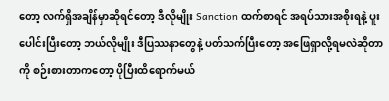တော့ လက်ရှိအချိန်မှာဆိုရင်တော့ ဒီလိုမျိုး Sanction ထက်စာရင် အရပ်သားအစိုးရနဲ့ ပူးပေါင်းပြီးတော့ ဘယ်လိုမျိုး ဒီပြဿနာတွေနဲ့ ပတ်သက်ပြီးတော့ အဖြေရှာလို့ရမလဲဆိုတာကို စဉ်းစားတာကတော့ ပိုပြီးထိရောက်မယ်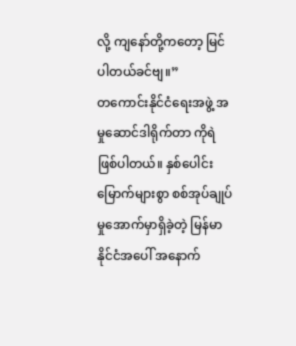လို့ ကျနော်တို့ကတော့ မြင်ပါတယ်ခင်ဗျ။”
တကောင်းနိုင်ငံရေးအဖွဲ့ အမှုဆောင်ဒါရိုက်တာ ကိုရဲဖြစ်ပါတယ်။ နှစ်ပေါင်းမြောက်များစွာ စစ်အုပ်ချုပ်မှုအောက်မှာရှိခဲ့တဲ့ မြန်မာနိုင်ငံအပေါ် အနောက်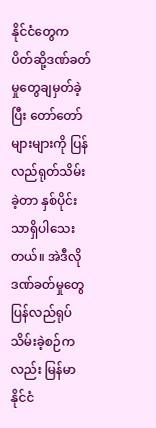နိုင်ငံတွေက ပိတ်ဆို့ဒဏ်ခတ်မှုတွေချမှတ်ခဲ့ပြီး တော်တော်များများကို ပြန်လည်ရုတ်သိမ်းခဲ့တာ နှစ်ပိုင်းသာရှိပါသေးတယ်။ အဲဒီလိုဒဏ်ခတ်မှုတွေ ပြန်လည်ရုပ်သိမ်းခဲ့စဉ်ကလည်း မြန်မာနိုင်ငံ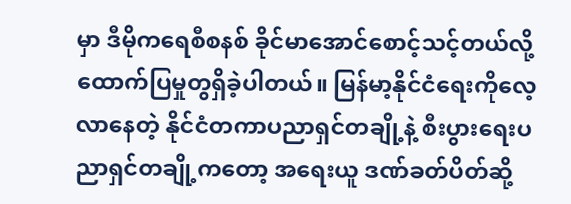မှာ ဒီမိုကရေစီစနစ် ခိုင်မာအောင်စောင့်သင့်တယ်လို့ ထောက်ပြမှုတွရှိခဲ့ပါတယ်။ မြန်မာ့နိုင်ငံရေးကိုလေ့လာနေတဲ့ နိုင်ငံတကာပညာရှင်တချို့နဲ့ စီးပွားရေးပညာရှင်တချို့ကတော့ အရေးယူ ဒဏ်ခတ်ပိတ်ဆို့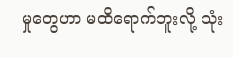မှုတွေဟာ မထိရောက်ဘူးလို့ သုံး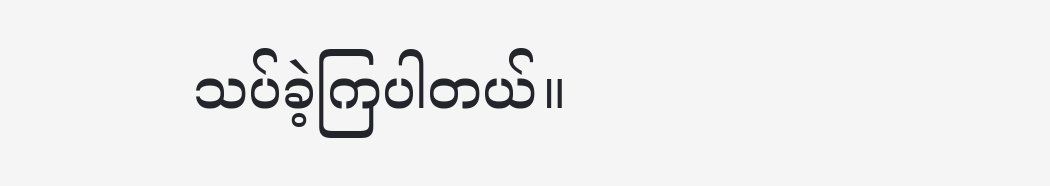သပ်ခဲ့ကြပါတယ်။